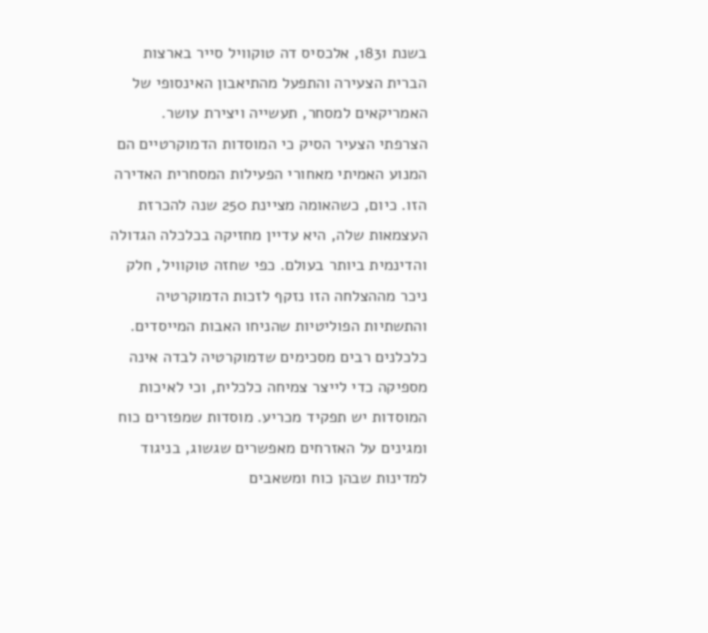בשנת 1831, אלכסיס דה טוקוויל סייר בארצות הברית הצעירה והתפעל מהתיאבון האינסופי של האמריקאים למסחר, תעשייה ויצירת עושר. הצרפתי הצעיר הסיק כי המוסדות הדמוקרטיים הם המנוע האמיתי מאחורי הפעילות המסחרית האדירה הזו. כיום, כשהאומה מציינת 250 שנה להכרזת העצמאות שלה, היא עדיין מחזיקה בכלכלה הגדולה והדינמית ביותר בעולם. כפי שחזה טוקוויל, חלק ניכר מההצלחה הזו נזקף לזכות הדמוקרטיה והתשתיות הפוליטיות שהניחו האבות המייסדים.
כלכלנים רבים מסכימים שדמוקרטיה לבדה אינה מספיקה כדי לייצר צמיחה כלכלית, וכי לאיכות המוסדות יש תפקיד מכריע. מוסדות שמפזרים כוח ומגינים על האזרחים מאפשרים שגשוג, בניגוד למדינות שבהן כוח ומשאבים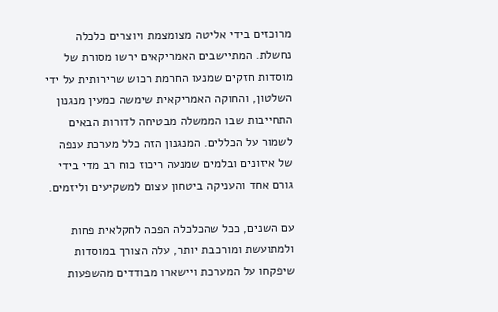מרוכזים בידי אליטה מצומצמת ויוצרים כלכלה נחשלת. המתיישבים האמריקאים ירשו מסורת של מוסדות חזקים שמנעו החרמת רכוש שרירותית על ידי השלטון, והחוקה האמריקאית שימשה כמעין מנגנון התחייבות שבו הממשלה מבטיחה לדורות הבאים לשמור על הכללים. המנגנון הזה כלל מערכת ענפה של איזונים ובלמים שמנעה ריכוז כוח רב מדי בידי גורם אחד והעניקה ביטחון עצום למשקיעים וליזמים.

עם השנים, ככל שהכלכלה הפכה לחקלאית פחות ולמתועשת ומורכבת יותר, עלה הצורך במוסדות שיפקחו על המערכת ויישארו מבודדים מהשפעות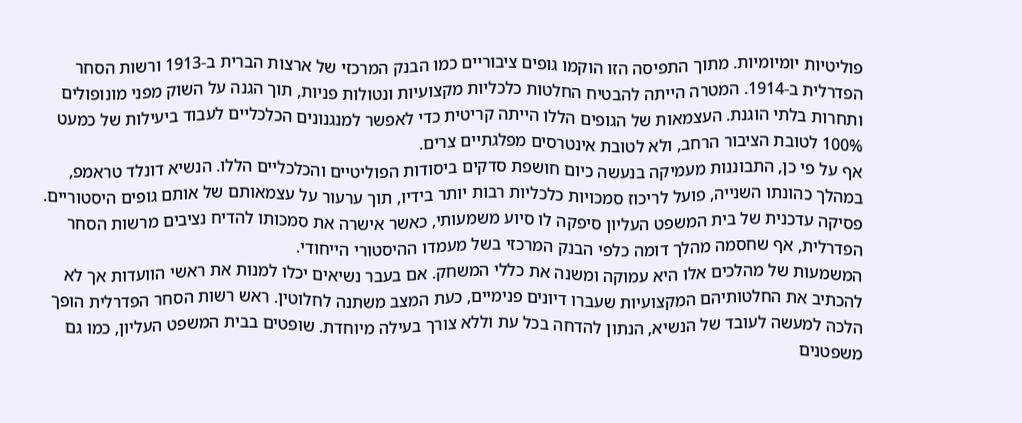פוליטיות יומיומיות. מתוך התפיסה הזו הוקמו גופים ציבוריים כמו הבנק המרכזי של ארצות הברית ב-1913 ורשות הסחר הפדרלית ב-1914. המטרה הייתה להבטיח החלטות כלכליות מקצועיות ונטולות פניות, תוך הגנה על השוק מפני מונופולים ותחרות בלתי הוגנת. העצמאות של הגופים הללו הייתה קריטית כדי לאפשר למנגנונים הכלכליים לעבוד ביעילות של כמעט 100% לטובת הציבור הרחב, ולא לטובת אינטרסים מפלגתיים צרים.
אף על פי כן, התבוננות מעמיקה בנעשה כיום חושפת סדקים ביסודות הפוליטיים והכלכליים הללו. הנשיא דונלד טראמפ, במהלך כהונתו השנייה, פועל לריכוז סמכויות כלכליות רבות יותר בידיו, תוך ערעור על עצמאותם של אותם גופים היסטוריים. פסיקה עדכנית של בית המשפט העליון סיפקה לו סיוע משמעותי, כאשר אישרה את סמכותו להדיח נציבים מרשות הסחר הפדרלית, אף שחסמה מהלך דומה כלפי הבנק המרכזי בשל מעמדו ההיסטורי הייחודי.
המשמעות של מהלכים אלו היא עמוקה ומשנה את כללי המשחק. אם בעבר נשיאים יכלו למנות את ראשי הוועדות אך לא להכתיב את החלטותיהם המקצועיות שעברו דיונים פנימיים, כעת המצב משתנה לחלוטין. ראש רשות הסחר הפדרלית הופך הלכה למעשה לעובד של הנשיא, הנתון להדחה בכל עת וללא צורך בעילה מיוחדת. שופטים בבית המשפט העליון, כמו גם משפטנים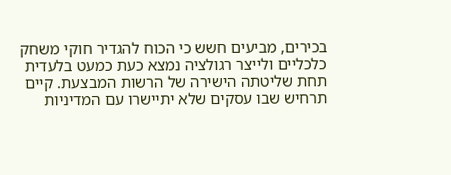בכירים, מביעים חשש כי הכוח להגדיר חוקי משחק כלכליים ולייצר רגולציה נמצא כעת כמעט בלעדית תחת שליטתה הישירה של הרשות המבצעת. קיים תרחיש שבו עסקים שלא יתיישרו עם המדיניות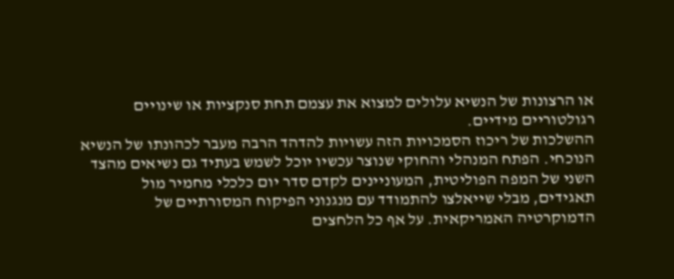או הרצונות של הנשיא עלולים למצוא את עצמם תחת סנקציות או שינויים רגולטוריים מידיים.
ההשלכות של ריכוז הסמכויות הזה עשויות להדהד הרבה מעבר לכהונתו של הנשיא הנוכחי. הפתח המנהלי והחוקי שנוצר עכשיו יוכל לשמש בעתיד גם נשיאים מהצד השני של המפה הפוליטית, המעוניינים לקדם סדר יום כלכלי מחמיר מול תאגידים, מבלי שייאלצו להתמודד עם מנגנוני הפיקוח המסורתיים של הדמוקרטיה האמריקאית. על אף כל הלחצים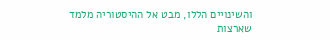והשינויים הללו, מבט אל ההיסטוריה מלמד שארצות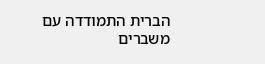הברית התמודדה עם משברים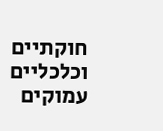חוקתיים וכלכליים עמוקים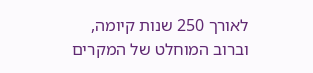לאורך 250 שנות קיומה, וברוב המוחלט של המקרים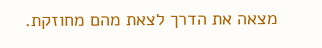מצאה את הדרך לצאת מהם מחוזקת.